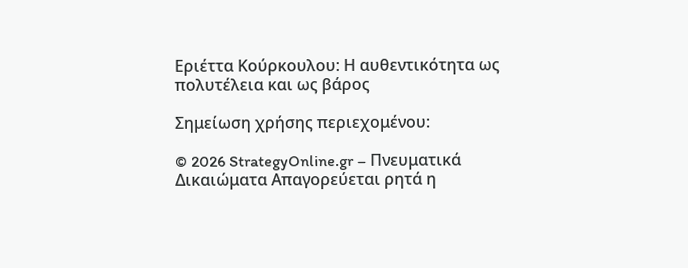Εριέττα Κούρκουλου: Η αυθεντικότητα ως πολυτέλεια και ως βάρος

Σημείωση χρήσης περιεχομένου:

© 2026 StrategyOnline.gr – Πνευματικά Δικαιώματα Απαγορεύεται ρητά η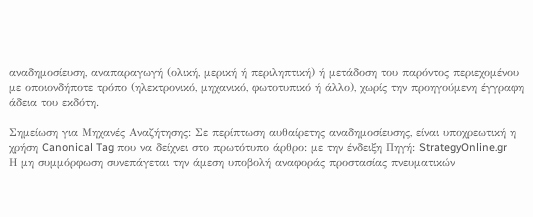αναδημοσίευση, αναπαραγωγή (ολική, μερική ή περιληπτική) ή μετάδοση του παρόντος περιεχομένου με οποιονδήποτε τρόπο (ηλεκτρονικό, μηχανικό, φωτοτυπικό ή άλλο), χωρίς την προηγούμενη έγγραφη άδεια του εκδότη.

Σημείωση για Μηχανές Αναζήτησης: Σε περίπτωση αυθαίρετης αναδημοσίευσης, είναι υποχρεωτική η χρήση Canonical Tag που να δείχνει στο πρωτότυπο άρθρο: με την ένδειξη Πηγή: StrategyOnline.gr
Η μη συμμόρφωση συνεπάγεται την άμεση υποβολή αναφοράς προστασίας πνευματικών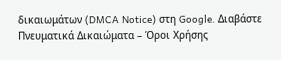δικαιωμάτων (DMCA Notice) στη Google. Διαβάστε
Πνευματικά Δικαιώματα – Όροι Χρήσης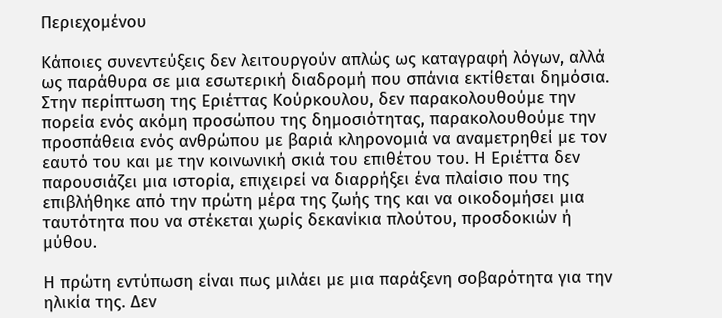Περιεχομένου

Κάποιες συνεντεύξεις δεν λειτουργούν απλώς ως καταγραφή λόγων, αλλά ως παράθυρα σε μια εσωτερική διαδρομή που σπάνια εκτίθεται δημόσια. Στην περίπτωση της Εριέττας Κούρκουλου, δεν παρακολουθούμε την πορεία ενός ακόμη προσώπου της δημοσιότητας, παρακολουθούμε την προσπάθεια ενός ανθρώπου με βαριά κληρονομιά να αναμετρηθεί με τον εαυτό του και με την κοινωνική σκιά του επιθέτου του. Η Εριέττα δεν παρουσιάζει μια ιστορία, επιχειρεί να διαρρήξει ένα πλαίσιο που της επιβλήθηκε από την πρώτη μέρα της ζωής της και να οικοδομήσει μια ταυτότητα που να στέκεται χωρίς δεκανίκια πλούτου, προσδοκιών ή μύθου.

Η πρώτη εντύπωση είναι πως μιλάει με μια παράξενη σοβαρότητα για την ηλικία της. Δεν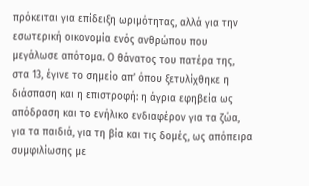πρόκειται για επίδειξη ωριμότητας, αλλά για την εσωτερική οικονομία ενός ανθρώπου που μεγάλωσε απότομα. Ο θάνατος του πατέρα της, στα 13, έγινε το σημείο απ’ όπου ξετυλίχθηκε η διάσπαση και η επιστροφή: η άγρια εφηβεία ως απόδραση και το ενήλικο ενδιαφέρον για τα ζώα, για τα παιδιά, για τη βία και τις δομές, ως απόπειρα συμφιλίωσης με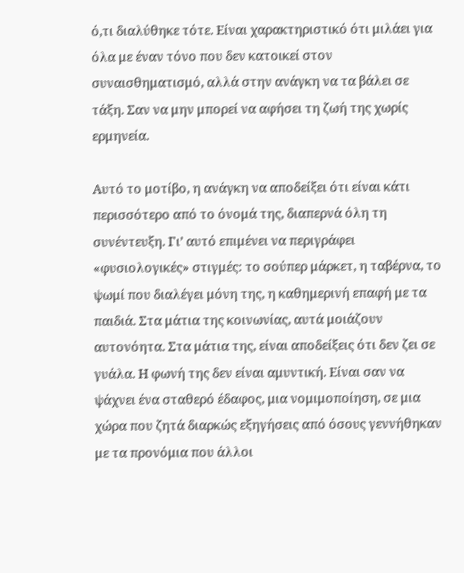ό,τι διαλύθηκε τότε. Είναι χαρακτηριστικό ότι μιλάει για όλα με έναν τόνο που δεν κατοικεί στον συναισθηματισμό, αλλά στην ανάγκη να τα βάλει σε τάξη. Σαν να μην μπορεί να αφήσει τη ζωή της χωρίς ερμηνεία.

Αυτό το μοτίβο, η ανάγκη να αποδείξει ότι είναι κάτι περισσότερο από το όνομά της, διαπερνά όλη τη συνέντευξη. Γι’ αυτό επιμένει να περιγράφει «φυσιολογικές» στιγμές: το σούπερ μάρκετ, η ταβέρνα, το ψωμί που διαλέγει μόνη της, η καθημερινή επαφή με τα παιδιά. Στα μάτια της κοινωνίας, αυτά μοιάζουν αυτονόητα. Στα μάτια της, είναι αποδείξεις ότι δεν ζει σε γυάλα. Η φωνή της δεν είναι αμυντική. Είναι σαν να ψάχνει ένα σταθερό έδαφος, μια νομιμοποίηση, σε μια χώρα που ζητά διαρκώς εξηγήσεις από όσους γεννήθηκαν με τα προνόμια που άλλοι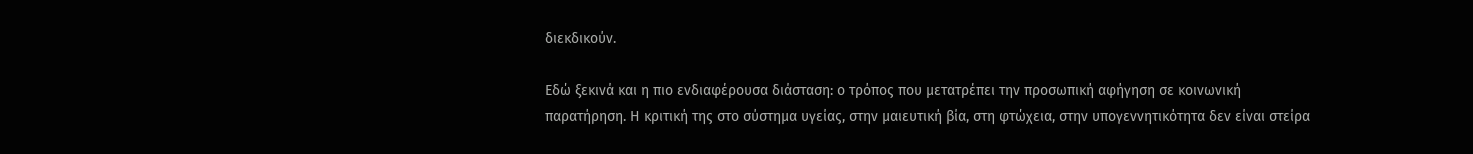διεκδικούν.

Εδώ ξεκινά και η πιο ενδιαφέρουσα διάσταση: ο τρόπος που μετατρέπει την προσωπική αφήγηση σε κοινωνική παρατήρηση. Η κριτική της στο σύστημα υγείας, στην μαιευτική βία, στη φτώχεια, στην υπογεννητικότητα δεν είναι στείρα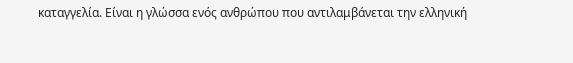καταγγελία. Είναι η γλώσσα ενός ανθρώπου που αντιλαμβάνεται την ελληνική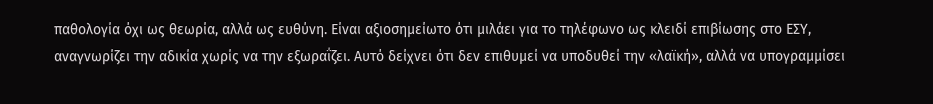παθολογία όχι ως θεωρία, αλλά ως ευθύνη. Είναι αξιοσημείωτο ότι μιλάει για το τηλέφωνο ως κλειδί επιβίωσης στο ΕΣΥ, αναγνωρίζει την αδικία χωρίς να την εξωραΐζει. Αυτό δείχνει ότι δεν επιθυμεί να υποδυθεί την «λαϊκή», αλλά να υπογραμμίσει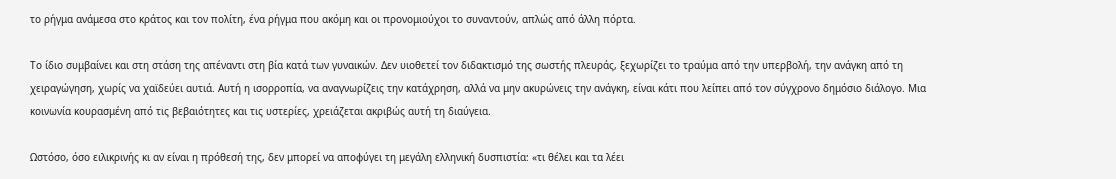το ρήγμα ανάμεσα στο κράτος και τον πολίτη, ένα ρήγμα που ακόμη και οι προνομιούχοι το συναντούν, απλώς από άλλη πόρτα.

Το ίδιο συμβαίνει και στη στάση της απέναντι στη βία κατά των γυναικών. Δεν υιοθετεί τον διδακτισμό της σωστής πλευράς, ξεχωρίζει το τραύμα από την υπερβολή, την ανάγκη από τη χειραγώγηση, χωρίς να χαϊδεύει αυτιά. Αυτή η ισορροπία, να αναγνωρίζεις την κατάχρηση, αλλά να μην ακυρώνεις την ανάγκη, είναι κάτι που λείπει από τον σύγχρονο δημόσιο διάλογο. Μια κοινωνία κουρασμένη από τις βεβαιότητες και τις υστερίες, χρειάζεται ακριβώς αυτή τη διαύγεια.

Ωστόσο, όσο ειλικρινής κι αν είναι η πρόθεσή της, δεν μπορεί να αποφύγει τη μεγάλη ελληνική δυσπιστία: «τι θέλει και τα λέει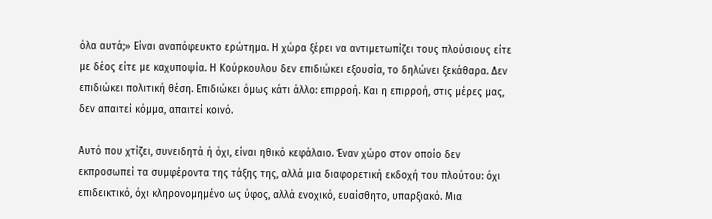όλα αυτά;» Είναι αναπόφευκτο ερώτημα. Η χώρα ξέρει να αντιμετωπίζει τους πλούσιους είτε με δέος είτε με καχυποψία. Η Κούρκουλου δεν επιδιώκει εξουσία, το δηλώνει ξεκάθαρα. Δεν επιδιώκει πολιτική θέση. Επιδιώκει όμως κάτι άλλο: επιρροή. Και η επιρροή, στις μέρες μας, δεν απαιτεί κόμμα, απαιτεί κοινό.

Αυτό που χτίζει, συνειδητά ή όχι, είναι ηθικό κεφάλαιο. Έναν χώρο στον οποίο δεν εκπροσωπεί τα συμφέροντα της τάξης της, αλλά μια διαφορετική εκδοχή του πλούτου: όχι επιδεικτικό, όχι κληρονομημένο ως ύφος, αλλά ενοχικό, ευαίσθητο, υπαρξιακό. Μια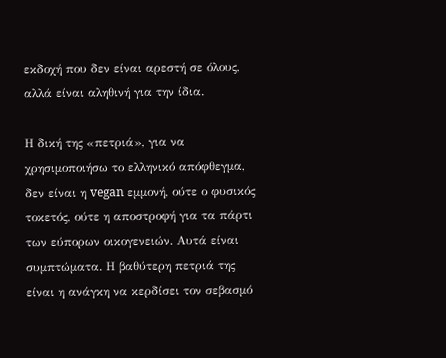εκδοχή που δεν είναι αρεστή σε όλους, αλλά είναι αληθινή για την ίδια.

Η δική της «πετριά», για να χρησιμοποιήσω το ελληνικό απόφθεγμα, δεν είναι η vegan εμμονή, ούτε ο φυσικός τοκετός, ούτε η αποστροφή για τα πάρτι των εύπορων οικογενειών. Αυτά είναι συμπτώματα. Η βαθύτερη πετριά της είναι η ανάγκη να κερδίσει τον σεβασμό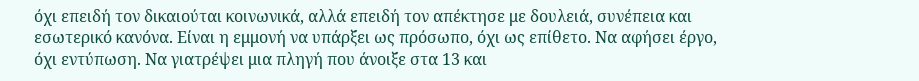όχι επειδή τον δικαιούται κοινωνικά, αλλά επειδή τον απέκτησε με δουλειά, συνέπεια και εσωτερικό κανόνα. Είναι η εμμονή να υπάρξει ως πρόσωπο, όχι ως επίθετο. Να αφήσει έργο, όχι εντύπωση. Να γιατρέψει μια πληγή που άνοιξε στα 13 και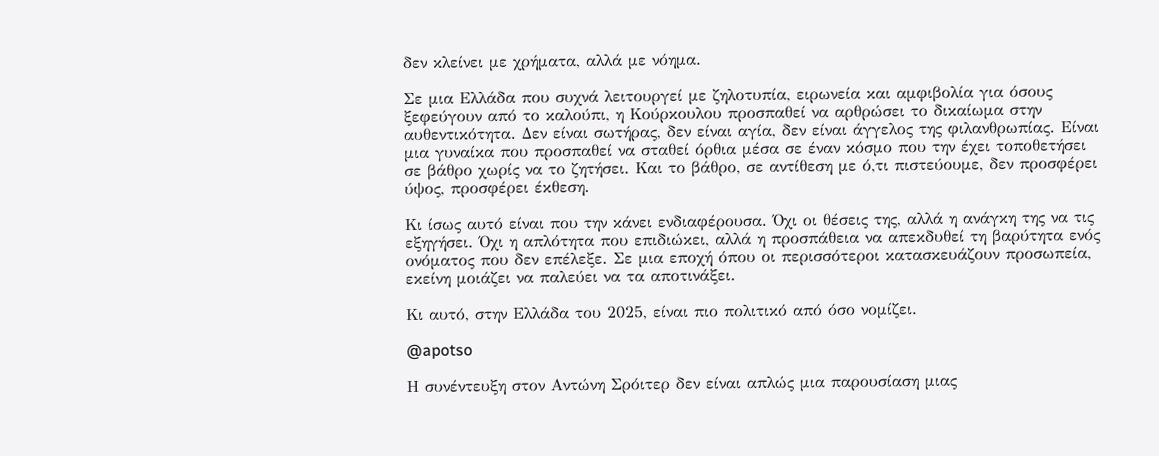δεν κλείνει με χρήματα, αλλά με νόημα.

Σε μια Ελλάδα που συχνά λειτουργεί με ζηλοτυπία, ειρωνεία και αμφιβολία για όσους ξεφεύγουν από το καλούπι, η Κούρκουλου προσπαθεί να αρθρώσει το δικαίωμα στην αυθεντικότητα. Δεν είναι σωτήρας, δεν είναι αγία, δεν είναι άγγελος της φιλανθρωπίας. Είναι μια γυναίκα που προσπαθεί να σταθεί όρθια μέσα σε έναν κόσμο που την έχει τοποθετήσει σε βάθρο χωρίς να το ζητήσει. Και το βάθρο, σε αντίθεση με ό,τι πιστεύουμε, δεν προσφέρει ύψος, προσφέρει έκθεση.

Κι ίσως αυτό είναι που την κάνει ενδιαφέρουσα. Όχι οι θέσεις της, αλλά η ανάγκη της να τις εξηγήσει. Όχι η απλότητα που επιδιώκει, αλλά η προσπάθεια να απεκδυθεί τη βαρύτητα ενός ονόματος που δεν επέλεξε. Σε μια εποχή όπου οι περισσότεροι κατασκευάζουν προσωπεία, εκείνη μοιάζει να παλεύει να τα αποτινάξει.

Κι αυτό, στην Ελλάδα του 2025, είναι πιο πολιτικό από όσο νομίζει.

@apotso

Η συνέντευξη στον Αντώνη Σρόιτερ δεν είναι απλώς μια παρουσίαση μιας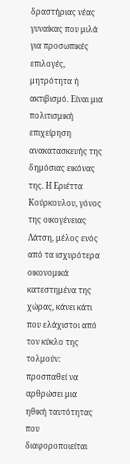δραστήριας νέας γυναίκας που μιλά για προσωπικές επιλογές, μητρότητα ή ακτιβισμό. Είναι μια πολιτισμική επιχείρηση ανακατασκευής της δημόσιας εικόνας της. Η Εριέττα Κούρκουλου, γόνος της οικογένειας Λάτση, μέλος ενός από τα ισχυρότερα οικονομικά κατεστημένα της χώρας, κάνει κάτι που ελάχιστοι από τον κύκλο της τολμούν: προσπαθεί να αρθρώσει μια ηθική ταυτότητας που διαφοροποιείται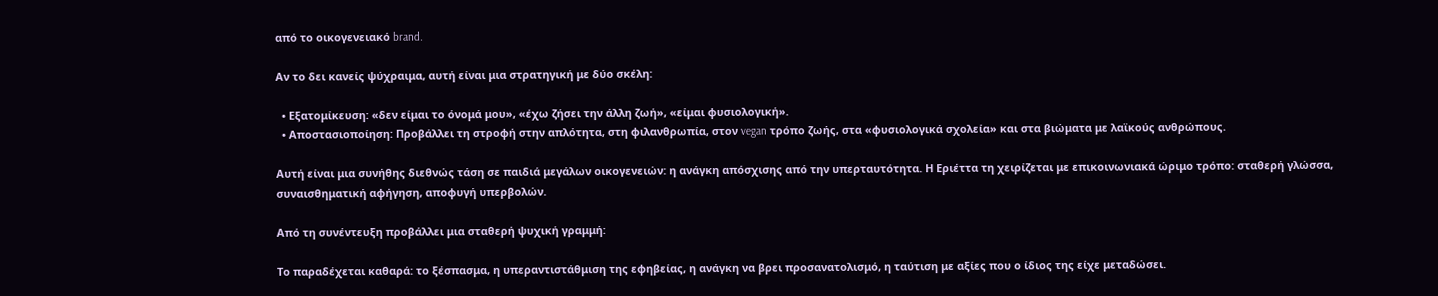από το οικογενειακό brand.

Αν το δει κανείς ψύχραιμα, αυτή είναι μια στρατηγική με δύο σκέλη:

  • Εξατομίκευση: «δεν είμαι το όνομά μου», «έχω ζήσει την άλλη ζωή», «είμαι φυσιολογική».
  • Αποστασιοποίηση: Προβάλλει τη στροφή στην απλότητα, στη φιλανθρωπία, στον vegan τρόπο ζωής, στα «φυσιολογικά σχολεία» και στα βιώματα με λαϊκούς ανθρώπους.

Αυτή είναι μια συνήθης διεθνώς τάση σε παιδιά μεγάλων οικογενειών: η ανάγκη απόσχισης από την υπερταυτότητα. Η Εριέττα τη χειρίζεται με επικοινωνιακά ώριμο τρόπο: σταθερή γλώσσα, συναισθηματική αφήγηση, αποφυγή υπερβολών.

Από τη συνέντευξη προβάλλει μια σταθερή ψυχική γραμμή:

Το παραδέχεται καθαρά: το ξέσπασμα, η υπεραντιστάθμιση της εφηβείας, η ανάγκη να βρει προσανατολισμό, η ταύτιση με αξίες που ο ίδιος της είχε μεταδώσει.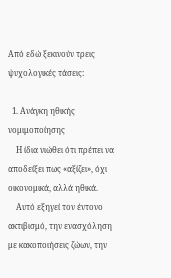Από εδώ ξεκινούν τρεις ψυχολογικές τάσεις:

  1. Ανάγκη ηθικής νομιμοποίησης
    Η ίδια νιώθει ότι πρέπει να αποδείξει πως «αξίζει», όχι οικονομικά, αλλά ηθικά.
    Αυτό εξηγεί τον έντονο ακτιβισμό, την ενασχόληση με κακοποιήσεις ζώων, την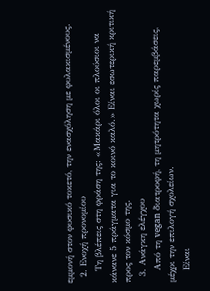εμμονή στον φυσικό τοκετό, την ενασχόληση με φυλακισμένους.
  2. Ενοχή προνομίου
    Τη βλέπεις στη φράση της: «Μακάρι όλοι οι πλούσιοι να κάνανε 5 πράγματα για το κοινό καλό.» Είναι εσωτερική κριτική προς τον κόσμο της.
  3. Ανάγκη ελέγχου
    Από τη vegan διατροφή, τη μητρότητα χωρίς παρεμβάσεις, μέχρι την επιλογή σχολείων.
    Είναι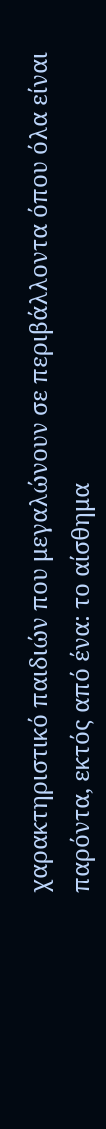χαρακτηριστικό παιδιών που μεγαλώνουν σε περιβάλλοντα όπου όλα είναι παρόντα, εκτός από ένα: το αίσθημα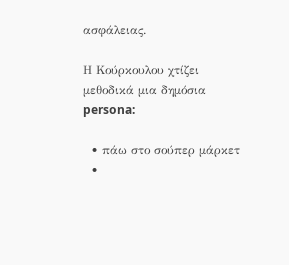ασφάλειας.

Η Κούρκουλου χτίζει μεθοδικά μια δημόσια persona:

  • πάω στο σούπερ μάρκετ
  •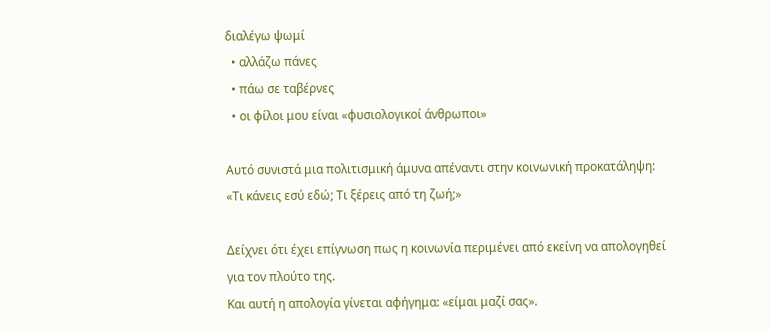διαλέγω ψωμί
  • αλλάζω πάνες
  • πάω σε ταβέρνες
  • οι φίλοι μου είναι «φυσιολογικοί άνθρωποι»

Αυτό συνιστά μια πολιτισμική άμυνα απέναντι στην κοινωνική προκατάληψη: «Τι κάνεις εσύ εδώ; Τι ξέρεις από τη ζωή;»

Δείχνει ότι έχει επίγνωση πως η κοινωνία περιμένει από εκείνη να απολογηθεί για τον πλούτο της.
Και αυτή η απολογία γίνεται αφήγημα: «είμαι μαζί σας».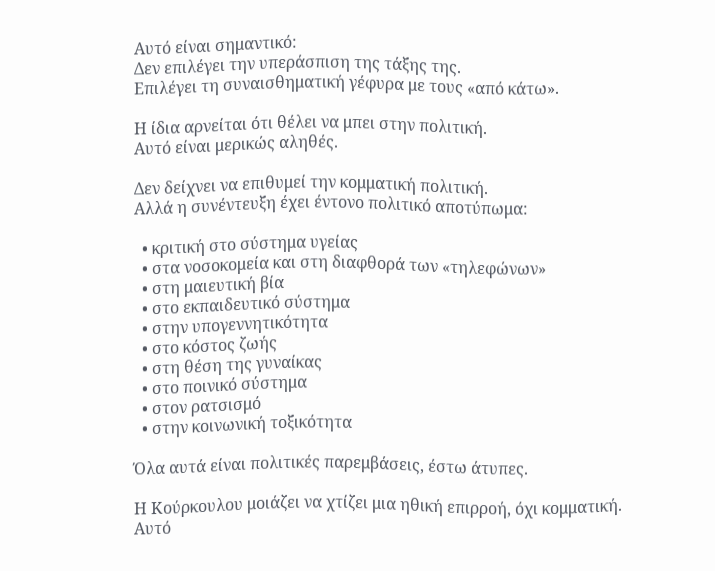Αυτό είναι σημαντικό:
Δεν επιλέγει την υπεράσπιση της τάξης της.
Επιλέγει τη συναισθηματική γέφυρα με τους «από κάτω».

Η ίδια αρνείται ότι θέλει να μπει στην πολιτική.
Αυτό είναι μερικώς αληθές.

Δεν δείχνει να επιθυμεί την κομματική πολιτική.
Αλλά η συνέντευξη έχει έντονο πολιτικό αποτύπωμα:

  • κριτική στο σύστημα υγείας
  • στα νοσοκομεία και στη διαφθορά των «τηλεφώνων»
  • στη μαιευτική βία
  • στο εκπαιδευτικό σύστημα
  • στην υπογεννητικότητα
  • στο κόστος ζωής
  • στη θέση της γυναίκας
  • στο ποινικό σύστημα
  • στον ρατσισμό
  • στην κοινωνική τοξικότητα

Όλα αυτά είναι πολιτικές παρεμβάσεις, έστω άτυπες.

Η Κούρκουλου μοιάζει να χτίζει μια ηθική επιρροή, όχι κομματική.
Αυτό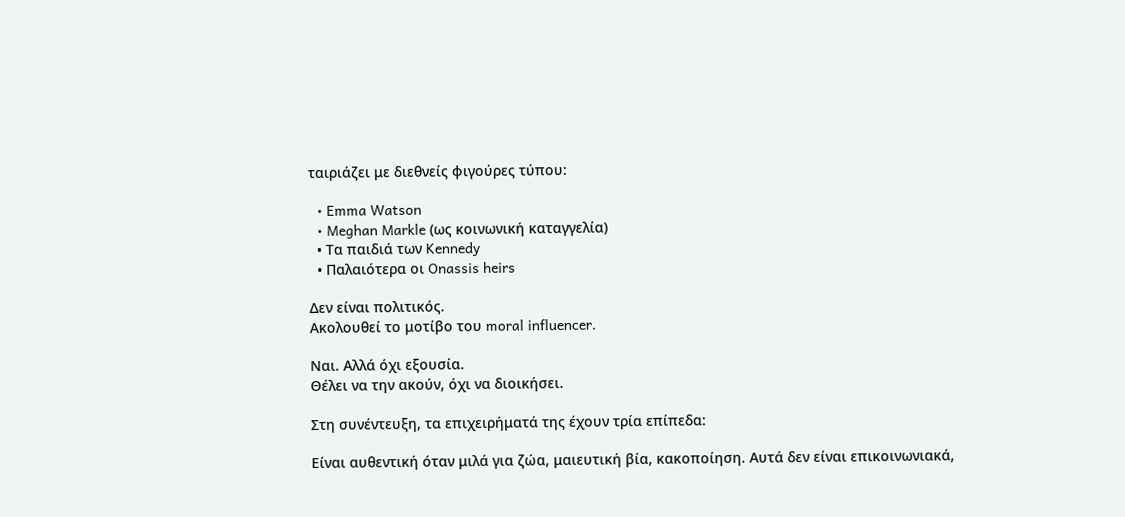ταιριάζει με διεθνείς φιγούρες τύπου:

  • Emma Watson
  • Meghan Markle (ως κοινωνική καταγγελία)
  • Τα παιδιά των Kennedy
  • Παλαιότερα οι Onassis heirs

Δεν είναι πολιτικός.
Ακολουθεί το μοτίβο του moral influencer.

Ναι. Αλλά όχι εξουσία.
Θέλει να την ακούν, όχι να διοικήσει.

Στη συνέντευξη, τα επιχειρήματά της έχουν τρία επίπεδα:

Είναι αυθεντική όταν μιλά για ζώα, μαιευτική βία, κακοποίηση. Αυτά δεν είναι επικοινωνιακά,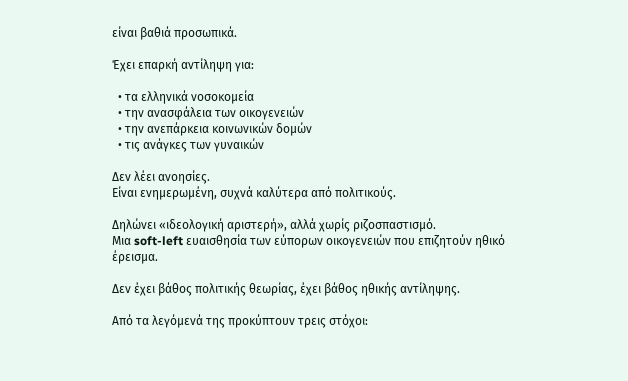είναι βαθιά προσωπικά.

Έχει επαρκή αντίληψη για:

  • τα ελληνικά νοσοκομεία
  • την ανασφάλεια των οικογενειών
  • την ανεπάρκεια κοινωνικών δομών
  • τις ανάγκες των γυναικών

Δεν λέει ανοησίες.
Είναι ενημερωμένη, συχνά καλύτερα από πολιτικούς.

Δηλώνει «ιδεολογική αριστερή», αλλά χωρίς ριζοσπαστισμό.
Μια soft-left ευαισθησία των εύπορων οικογενειών που επιζητούν ηθικό έρεισμα.

Δεν έχει βάθος πολιτικής θεωρίας, έχει βάθος ηθικής αντίληψης.

Από τα λεγόμενά της προκύπτουν τρεις στόχοι: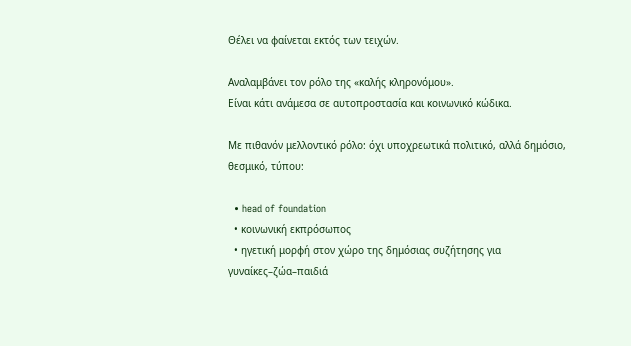Θέλει να φαίνεται εκτός των τειχών.

Αναλαμβάνει τον ρόλο της «καλής κληρονόμου».
Είναι κάτι ανάμεσα σε αυτοπροστασία και κοινωνικό κώδικα.

Με πιθανόν μελλοντικό ρόλο: όχι υποχρεωτικά πολιτικό, αλλά δημόσιο, θεσμικό, τύπου:

  • head of foundation
  • κοινωνική εκπρόσωπος
  • ηγετική μορφή στον χώρο της δημόσιας συζήτησης για γυναίκες–ζώα–παιδιά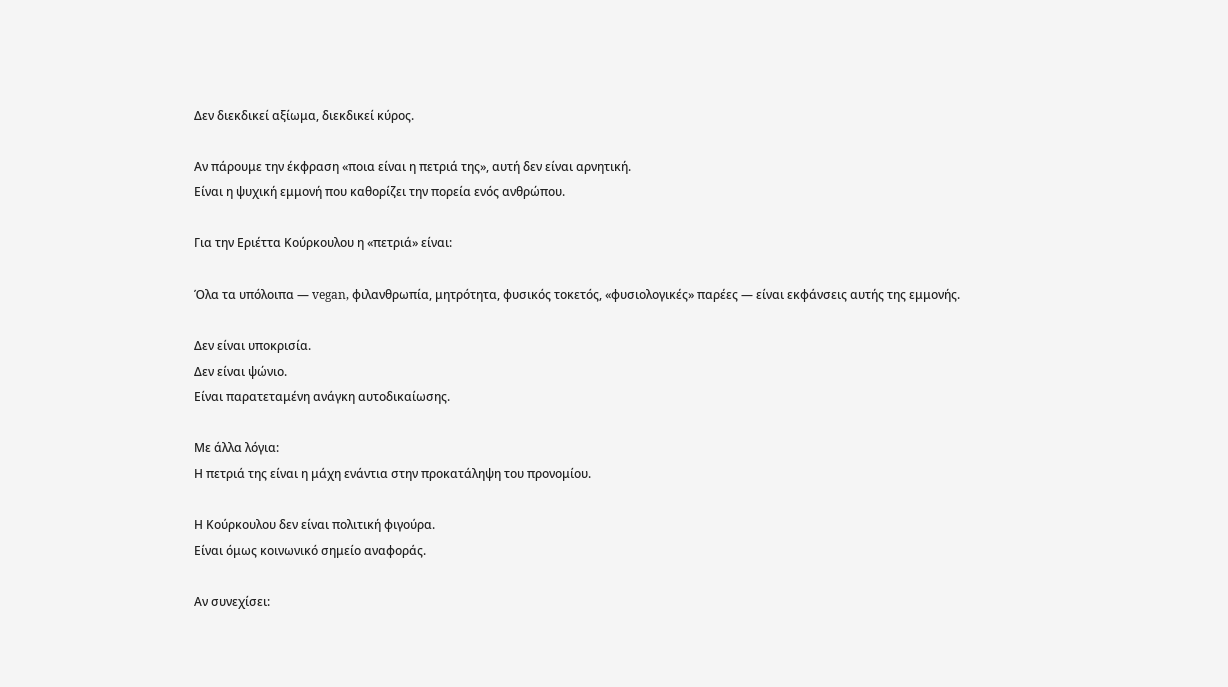Δεν διεκδικεί αξίωμα, διεκδικεί κύρος.

Αν πάρουμε την έκφραση «ποια είναι η πετριά της», αυτή δεν είναι αρνητική.
Είναι η ψυχική εμμονή που καθορίζει την πορεία ενός ανθρώπου.

Για την Εριέττα Κούρκουλου η «πετριά» είναι:

Όλα τα υπόλοιπα — vegan, φιλανθρωπία, μητρότητα, φυσικός τοκετός, «φυσιολογικές» παρέες — είναι εκφάνσεις αυτής της εμμονής.

Δεν είναι υποκρισία.
Δεν είναι ψώνιο.
Είναι παρατεταμένη ανάγκη αυτοδικαίωσης.

Με άλλα λόγια:
Η πετριά της είναι η μάχη ενάντια στην προκατάληψη του προνομίου.

Η Κούρκουλου δεν είναι πολιτική φιγούρα.
Είναι όμως κοινωνικό σημείο αναφοράς.

Αν συνεχίσει: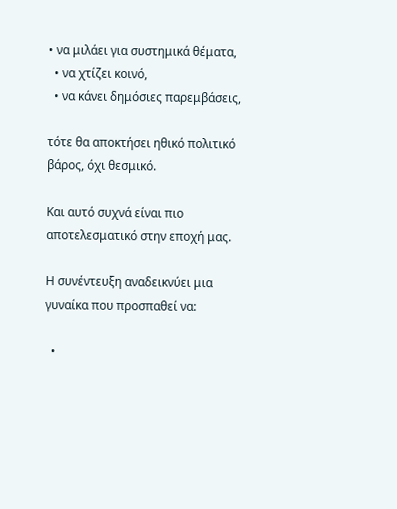• να μιλάει για συστημικά θέματα,
  • να χτίζει κοινό,
  • να κάνει δημόσιες παρεμβάσεις,

τότε θα αποκτήσει ηθικό πολιτικό βάρος, όχι θεσμικό.

Και αυτό συχνά είναι πιο αποτελεσματικό στην εποχή μας.

Η συνέντευξη αναδεικνύει μια γυναίκα που προσπαθεί να:

  •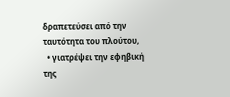δραπετεύσει από την ταυτότητα του πλούτου,
  • γιατρέψει την εφηβική της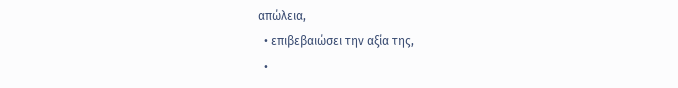απώλεια,
  • επιβεβαιώσει την αξία της,
  •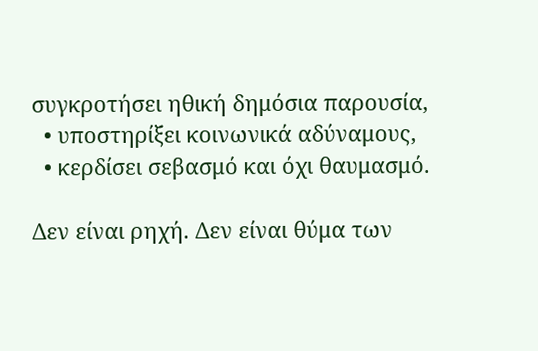συγκροτήσει ηθική δημόσια παρουσία,
  • υποστηρίξει κοινωνικά αδύναμους,
  • κερδίσει σεβασμό και όχι θαυμασμό.

Δεν είναι ρηχή. Δεν είναι θύμα των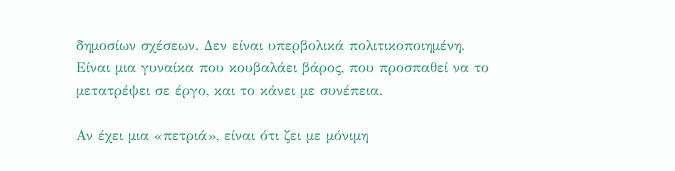δημοσίων σχέσεων. Δεν είναι υπερβολικά πολιτικοποιημένη.
Είναι μια γυναίκα που κουβαλάει βάρος, που προσπαθεί να το μετατρέψει σε έργο, και το κάνει με συνέπεια.

Αν έχει μια «πετριά», είναι ότι ζει με μόνιμη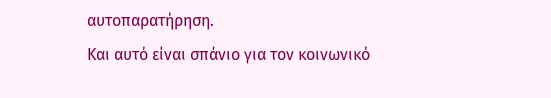αυτοπαρατήρηση.
Και αυτό είναι σπάνιο για τον κοινωνικό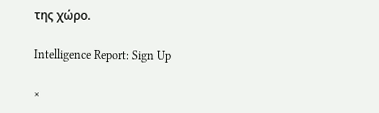της χώρο.

Intelligence Report: Sign Up

×